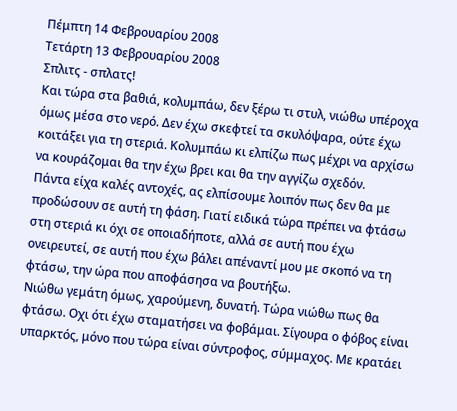Πέμπτη 14 Φεβρουαρίου 2008
Τετάρτη 13 Φεβρουαρίου 2008
Σπλιτς - σπλατς!
Και τώρα στα βαθιά, κολυμπάω, δεν ξέρω τι στυλ, νιώθω υπέροχα όμως μέσα στο νερό. Δεν έχω σκεφτεί τα σκυλόψαρα, ούτε έχω κοιτάξει για τη στεριά. Κολυμπάω κι ελπίζω πως μέχρι να αρχίσω να κουράζομαι θα την έχω βρει και θα την αγγίζω σχεδόν.
Πάντα είχα καλές αντοχές, ας ελπίσουμε λοιπόν πως δεν θα με προδώσουν σε αυτή τη φάση. Γιατί ειδικά τώρα πρέπει να φτάσω στη στεριά κι όχι σε οποιαδήποτε, αλλά σε αυτή που έχω ονειρευτεί, σε αυτή που έχω βάλει απέναντί μου με σκοπό να τη φτάσω, την ώρα που αποφάσησα να βουτήξω.
Νιώθω γεμάτη όμως, χαρούμενη, δυνατή. Τώρα νιώθω πως θα φτάσω. Οχι ότι έχω σταματήσει να φοβάμαι. Σίγουρα ο φόβος είναι υπαρκτός, μόνο που τώρα είναι σύντροφος, σύμμαχος. Με κρατάει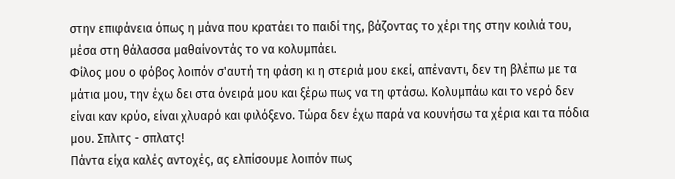στην επιφάνεια όπως η μάνα που κρατάει το παιδί της, βάζοντας το χέρι της στην κοιλιά του, μέσα στη θάλασσα μαθαίνοντάς το να κολυμπάει.
Φίλος μου ο φόβος λοιπόν σ'αυτή τη φάση κι η στεριά μου εκεί, απέναντι, δεν τη βλέπω με τα μάτια μου, την έχω δει στα όνειρά μου και ξέρω πως να τη φτάσω. Κολυμπάω και το νερό δεν είναι καν κρύο, είναι χλυαρό και φιλόξενο. Τώρα δεν έχω παρά να κουνήσω τα χέρια και τα πόδια μου. Σπλιτς - σπλατς!
Πάντα είχα καλές αντοχές, ας ελπίσουμε λοιπόν πως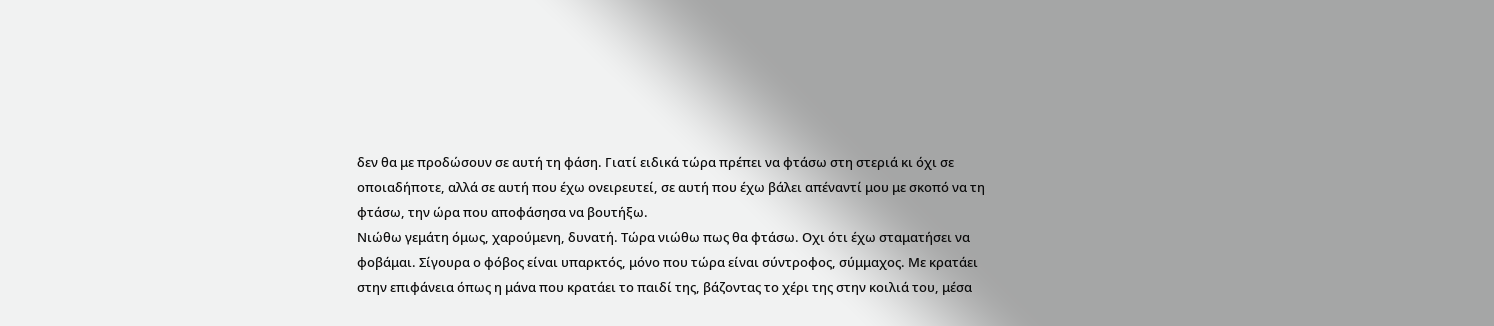δεν θα με προδώσουν σε αυτή τη φάση. Γιατί ειδικά τώρα πρέπει να φτάσω στη στεριά κι όχι σε οποιαδήποτε, αλλά σε αυτή που έχω ονειρευτεί, σε αυτή που έχω βάλει απέναντί μου με σκοπό να τη φτάσω, την ώρα που αποφάσησα να βουτήξω.
Νιώθω γεμάτη όμως, χαρούμενη, δυνατή. Τώρα νιώθω πως θα φτάσω. Οχι ότι έχω σταματήσει να φοβάμαι. Σίγουρα ο φόβος είναι υπαρκτός, μόνο που τώρα είναι σύντροφος, σύμμαχος. Με κρατάει στην επιφάνεια όπως η μάνα που κρατάει το παιδί της, βάζοντας το χέρι της στην κοιλιά του, μέσα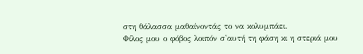στη θάλασσα μαθαίνοντάς το να κολυμπάει.
Φίλος μου ο φόβος λοιπόν σ'αυτή τη φάση κι η στεριά μου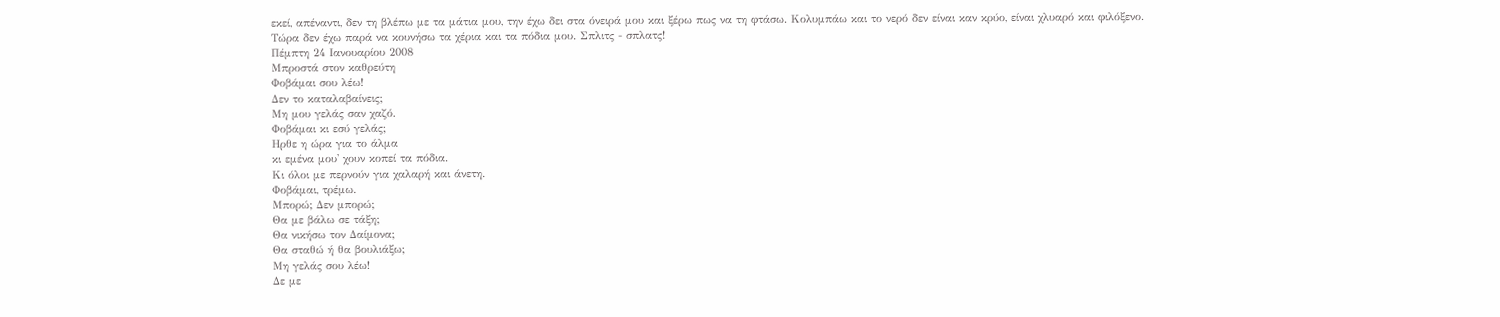εκεί, απέναντι, δεν τη βλέπω με τα μάτια μου, την έχω δει στα όνειρά μου και ξέρω πως να τη φτάσω. Κολυμπάω και το νερό δεν είναι καν κρύο, είναι χλυαρό και φιλόξενο. Τώρα δεν έχω παρά να κουνήσω τα χέρια και τα πόδια μου. Σπλιτς - σπλατς!
Πέμπτη 24 Ιανουαρίου 2008
Μπροστά στον καθρεύτη
Φοβάμαι σου λέω!
Δεν το καταλαβαίνεις;
Μη μου γελάς σαν χαζό.
Φοβάμαι κι εσύ γελάς;
Ηρθε η ώρα για το άλμα
κι εμένα μου' χουν κοπεί τα πόδια.
Κι όλοι με περνούν για χαλαρή και άνετη.
Φοβάμαι, τρέμω.
Μπορώ; Δεν μπορώ;
Θα με βάλω σε τάξη;
Θα νικήσω τον Δαίμονα;
Θα σταθώ ή θα βουλιάξω;
Μη γελάς σου λέω!
Δε με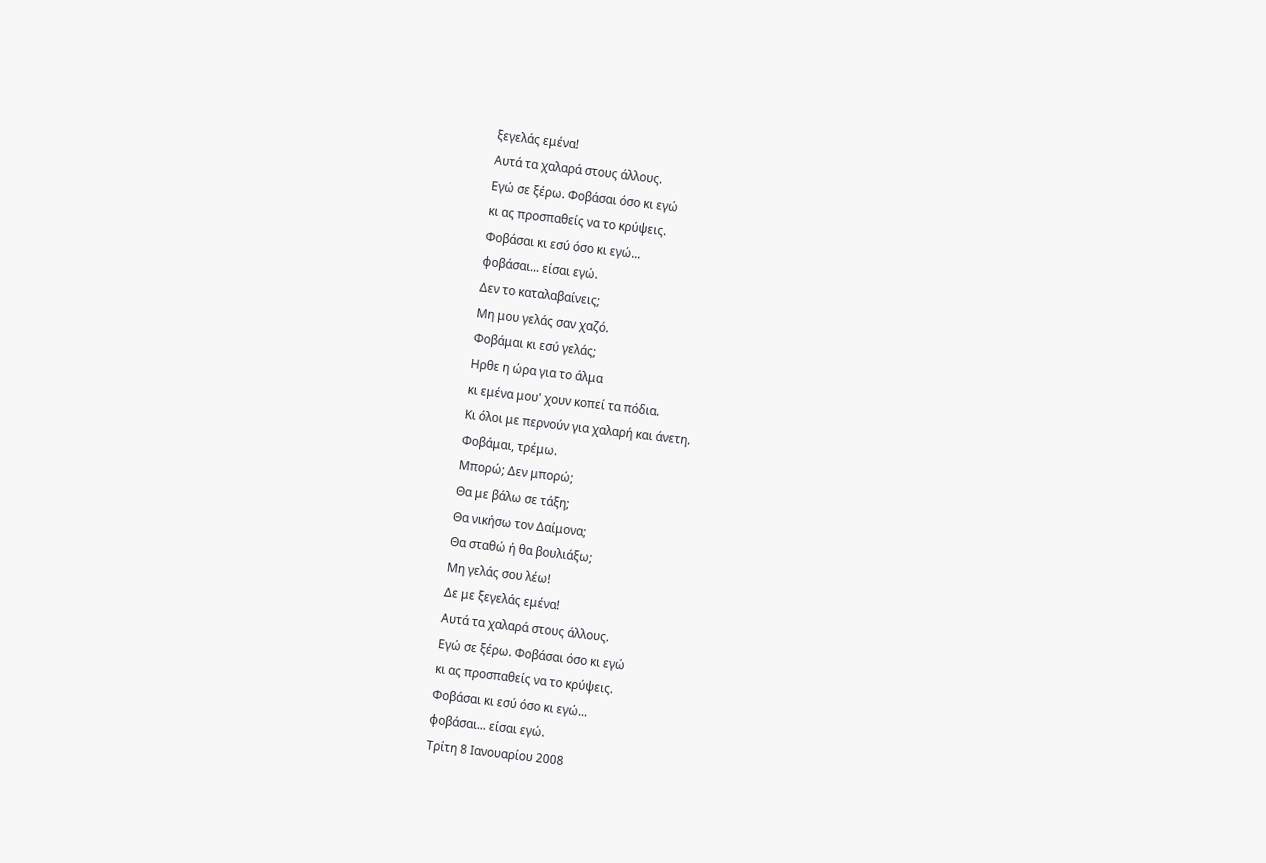ξεγελάς εμένα!
Αυτά τα χαλαρά στους άλλους.
Εγώ σε ξέρω. Φοβάσαι όσο κι εγώ
κι ας προσπαθείς να το κρύψεις.
Φοβάσαι κι εσύ όσο κι εγώ...
φοβάσαι... είσαι εγώ.
Δεν το καταλαβαίνεις;
Μη μου γελάς σαν χαζό.
Φοβάμαι κι εσύ γελάς;
Ηρθε η ώρα για το άλμα
κι εμένα μου' χουν κοπεί τα πόδια.
Κι όλοι με περνούν για χαλαρή και άνετη.
Φοβάμαι, τρέμω.
Μπορώ; Δεν μπορώ;
Θα με βάλω σε τάξη;
Θα νικήσω τον Δαίμονα;
Θα σταθώ ή θα βουλιάξω;
Μη γελάς σου λέω!
Δε με ξεγελάς εμένα!
Αυτά τα χαλαρά στους άλλους.
Εγώ σε ξέρω. Φοβάσαι όσο κι εγώ
κι ας προσπαθείς να το κρύψεις.
Φοβάσαι κι εσύ όσο κι εγώ...
φοβάσαι... είσαι εγώ.
Τρίτη 8 Ιανουαρίου 2008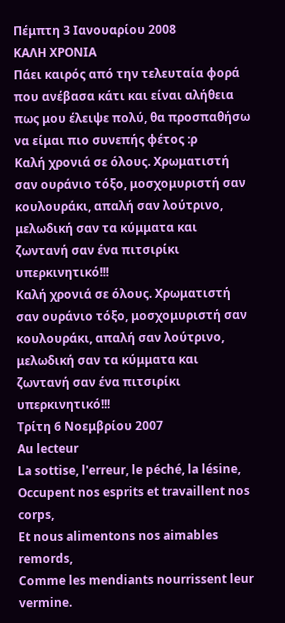Πέμπτη 3 Ιανουαρίου 2008
ΚΑΛΗ ΧΡΟΝΙΑ
Πάει καιρός από την τελευταία φορά που ανέβασα κάτι και είναι αλήθεια πως μου έλειψε πολύ, θα προσπαθήσω να είμαι πιο συνεπής φέτος :ρ
Καλή χρονιά σε όλους. Χρωματιστή σαν ουράνιο τόξο, μοσχομυριστή σαν κουλουράκι, απαλή σαν λούτρινο, μελωδική σαν τα κύμματα και ζωντανή σαν ένα πιτσιρίκι υπερκινητικό!!!
Καλή χρονιά σε όλους. Χρωματιστή σαν ουράνιο τόξο, μοσχομυριστή σαν κουλουράκι, απαλή σαν λούτρινο, μελωδική σαν τα κύμματα και ζωντανή σαν ένα πιτσιρίκι υπερκινητικό!!!
Τρίτη 6 Νοεμβρίου 2007
Au lecteur
La sottise, l'erreur, le péché, la lésine,
Occupent nos esprits et travaillent nos corps,
Et nous alimentons nos aimables remords,
Comme les mendiants nourrissent leur vermine.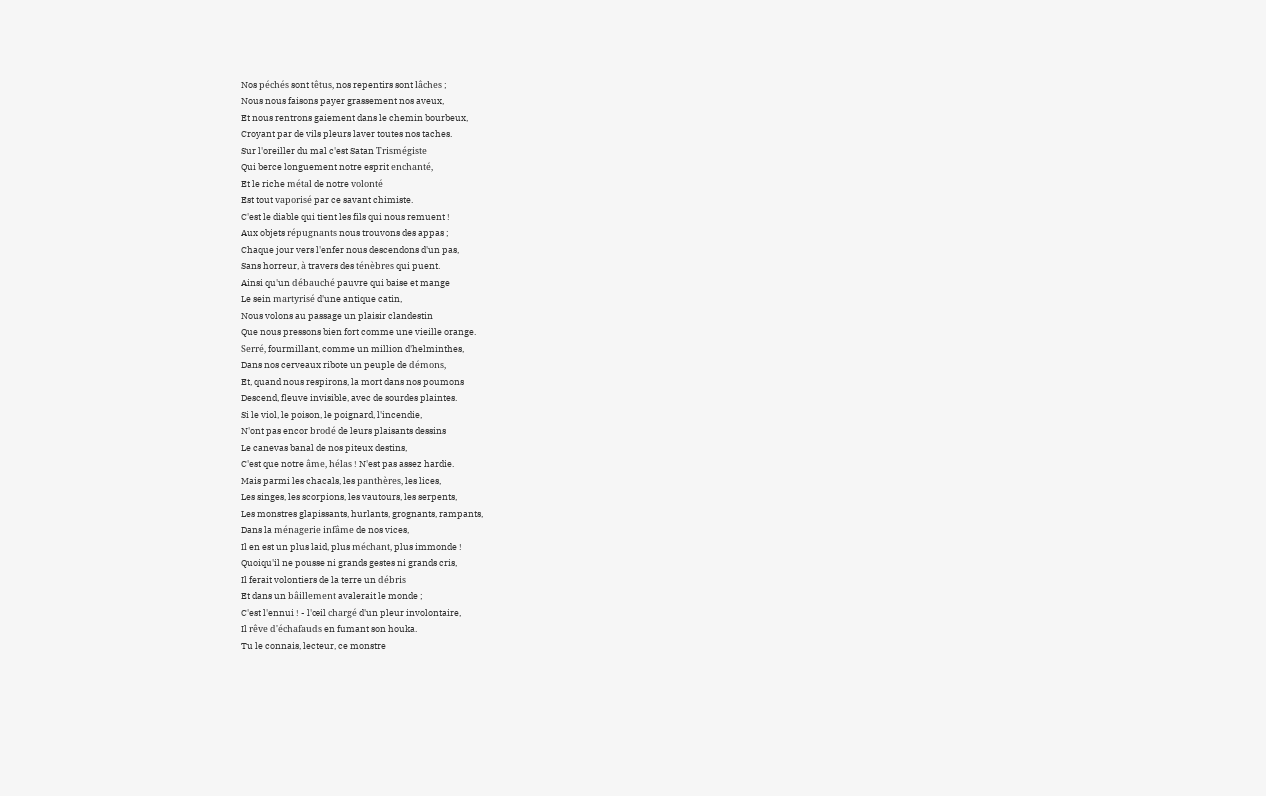Nos péchés sont têtus, nos repentirs sont lâches ;
Nous nous faisons payer grassement nos aveux,
Et nous rentrons gaiement dans le chemin bourbeux,
Croyant par de vils pleurs laver toutes nos taches.
Sur l'oreiller du mal c'est Satan Trismégiste
Qui berce longuement notre esprit enchanté,
Et le riche métal de notre volonté
Est tout vaporisé par ce savant chimiste.
C'est le diable qui tient les fils qui nous remuent !
Aux objets répugnants nous trouvons des appas ;
Chaque jour vers l'enfer nous descendons d'un pas,
Sans horreur, à travers des ténèbres qui puent.
Ainsi qu'un débauché pauvre qui baise et mange
Le sein martyrisé d'une antique catin,
Nous volons au passage un plaisir clandestin
Que nous pressons bien fort comme une vieille orange.
Serré, fourmillant, comme un million d'helminthes,
Dans nos cerveaux ribote un peuple de démons,
Et, quand nous respirons, la mort dans nos poumons
Descend, fleuve invisible, avec de sourdes plaintes.
Si le viol, le poison, le poignard, l'incendie,
N'ont pas encor brodé de leurs plaisants dessins
Le canevas banal de nos piteux destins,
C'est que notre âme, hélas ! N'est pas assez hardie.
Mais parmi les chacals, les panthères, les lices,
Les singes, les scorpions, les vautours, les serpents,
Les monstres glapissants, hurlants, grognants, rampants,
Dans la ménagerie infâme de nos vices,
Il en est un plus laid, plus méchant, plus immonde !
Quoiqu'il ne pousse ni grands gestes ni grands cris,
Il ferait volontiers de la terre un débris
Et dans un bâillement avalerait le monde ;
C'est l'ennui ! - l'œil chargé d'un pleur involontaire,
Il rêve d'échafauds en fumant son houka.
Tu le connais, lecteur, ce monstre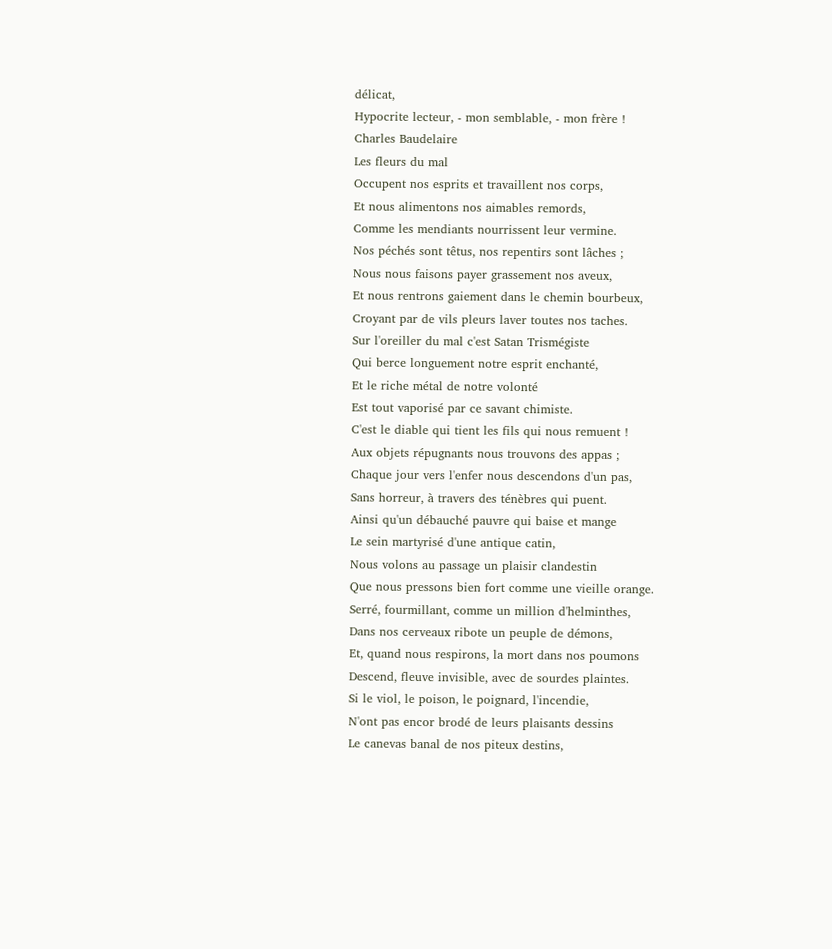délicat,
Hypocrite lecteur, - mon semblable, - mon frère !
Charles Baudelaire
Les fleurs du mal
Occupent nos esprits et travaillent nos corps,
Et nous alimentons nos aimables remords,
Comme les mendiants nourrissent leur vermine.
Nos péchés sont têtus, nos repentirs sont lâches ;
Nous nous faisons payer grassement nos aveux,
Et nous rentrons gaiement dans le chemin bourbeux,
Croyant par de vils pleurs laver toutes nos taches.
Sur l'oreiller du mal c'est Satan Trismégiste
Qui berce longuement notre esprit enchanté,
Et le riche métal de notre volonté
Est tout vaporisé par ce savant chimiste.
C'est le diable qui tient les fils qui nous remuent !
Aux objets répugnants nous trouvons des appas ;
Chaque jour vers l'enfer nous descendons d'un pas,
Sans horreur, à travers des ténèbres qui puent.
Ainsi qu'un débauché pauvre qui baise et mange
Le sein martyrisé d'une antique catin,
Nous volons au passage un plaisir clandestin
Que nous pressons bien fort comme une vieille orange.
Serré, fourmillant, comme un million d'helminthes,
Dans nos cerveaux ribote un peuple de démons,
Et, quand nous respirons, la mort dans nos poumons
Descend, fleuve invisible, avec de sourdes plaintes.
Si le viol, le poison, le poignard, l'incendie,
N'ont pas encor brodé de leurs plaisants dessins
Le canevas banal de nos piteux destins,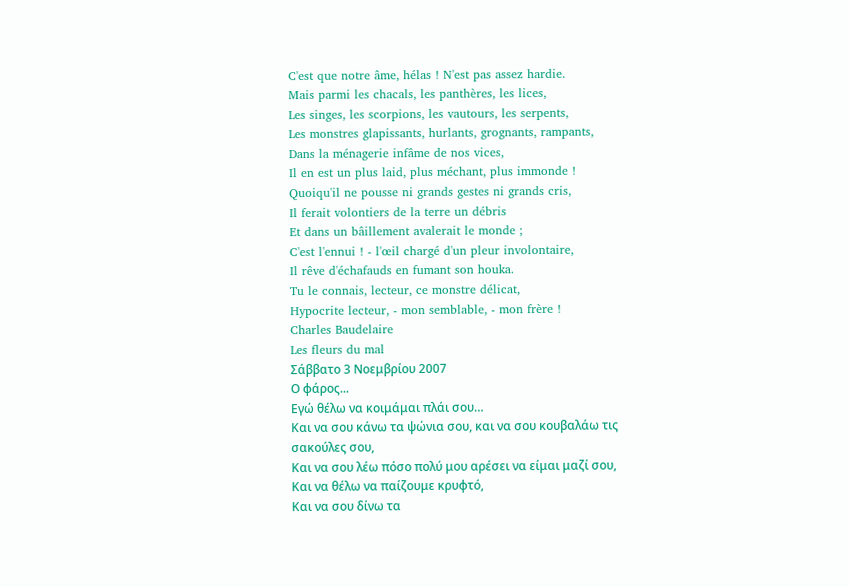C'est que notre âme, hélas ! N'est pas assez hardie.
Mais parmi les chacals, les panthères, les lices,
Les singes, les scorpions, les vautours, les serpents,
Les monstres glapissants, hurlants, grognants, rampants,
Dans la ménagerie infâme de nos vices,
Il en est un plus laid, plus méchant, plus immonde !
Quoiqu'il ne pousse ni grands gestes ni grands cris,
Il ferait volontiers de la terre un débris
Et dans un bâillement avalerait le monde ;
C'est l'ennui ! - l'œil chargé d'un pleur involontaire,
Il rêve d'échafauds en fumant son houka.
Tu le connais, lecteur, ce monstre délicat,
Hypocrite lecteur, - mon semblable, - mon frère !
Charles Baudelaire
Les fleurs du mal
Σάββατο 3 Νοεμβρίου 2007
Ο φάρος...
Εγώ θέλω να κοιμάμαι πλάι σου…
Και να σου κάνω τα ψώνια σου, και να σου κουβαλάω τις σακούλες σου,
Και να σου λέω πόσο πολύ μου αρέσει να είμαι μαζί σου,
Και να θέλω να παίζουμε κρυφτό,
Και να σου δίνω τα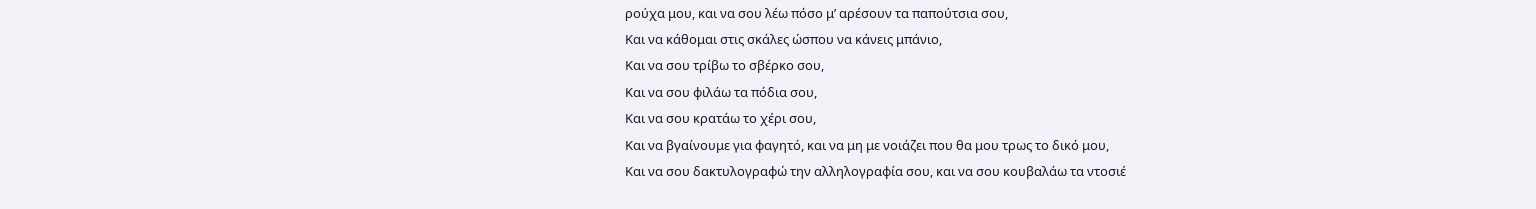ρούχα μου, και να σου λέω πόσο μ’ αρέσουν τα παπούτσια σου,
Και να κάθομαι στις σκάλες ώσπου να κάνεις μπάνιο,
Και να σου τρίβω το σβέρκο σου,
Και να σου φιλάω τα πόδια σου,
Και να σου κρατάω το χέρι σου,
Και να βγαίνουμε για φαγητό, και να μη με νοιάζει που θα μου τρως το δικό μου,
Και να σου δακτυλογραφώ την αλληλογραφία σου, και να σου κουβαλάω τα ντοσιέ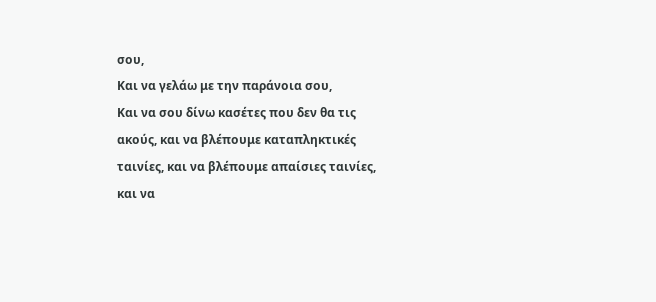σου,
Και να γελάω με την παράνοια σου,
Και να σου δίνω κασέτες που δεν θα τις ακούς, και να βλέπουμε καταπληκτικές ταινίες, και να βλέπουμε απαίσιες ταινίες, και να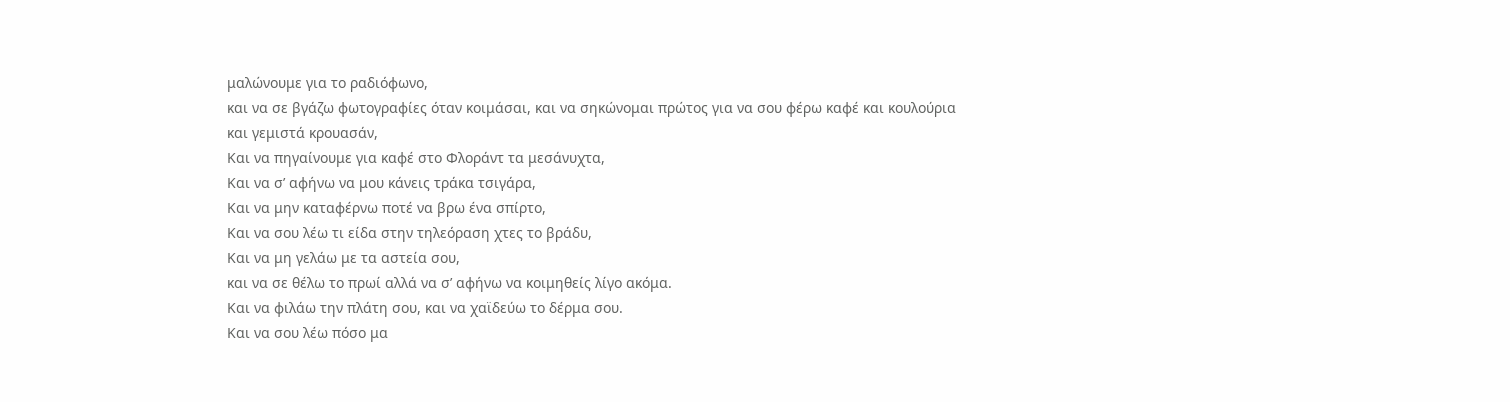μαλώνουμε για το ραδιόφωνο,
και να σε βγάζω φωτογραφίες όταν κοιμάσαι, και να σηκώνομαι πρώτος για να σου φέρω καφέ και κουλούρια και γεμιστά κρουασάν,
Και να πηγαίνουμε για καφέ στο Φλοράντ τα μεσάνυχτα,
Και να σ’ αφήνω να μου κάνεις τράκα τσιγάρα,
Και να μην καταφέρνω ποτέ να βρω ένα σπίρτο,
Και να σου λέω τι είδα στην τηλεόραση χτες το βράδυ,
Και να μη γελάω με τα αστεία σου,
και να σε θέλω το πρωί αλλά να σ’ αφήνω να κοιμηθείς λίγο ακόμα.
Και να φιλάω την πλάτη σου, και να χαϊδεύω το δέρμα σου.
Και να σου λέω πόσο μα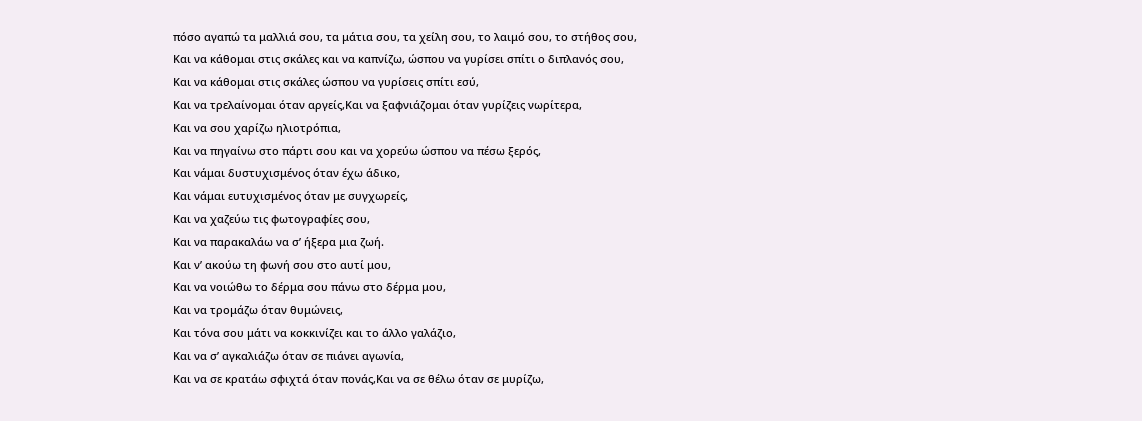πόσο αγαπώ τα μαλλιά σου, τα μάτια σου, τα χείλη σου, το λαιμό σου, το στήθος σου,
Και να κάθομαι στις σκάλες και να καπνίζω, ώσπου να γυρίσει σπίτι ο διπλανός σου,
Και να κάθομαι στις σκάλες ώσπου να γυρίσεις σπίτι εσύ,
Και να τρελαίνομαι όταν αργείς,Και να ξαφνιάζομαι όταν γυρίζεις νωρίτερα,
Και να σου χαρίζω ηλιοτρόπια,
Και να πηγαίνω στο πάρτι σου και να χορεύω ώσπου να πέσω ξερός,
Και νάμαι δυστυχισμένος όταν έχω άδικο,
Και νάμαι ευτυχισμένος όταν με συγχωρείς,
Και να χαζεύω τις φωτογραφίες σου,
Και να παρακαλάω να σ’ ήξερα μια ζωή.
Και ν’ ακούω τη φωνή σου στο αυτί μου,
Και να νοιώθω το δέρμα σου πάνω στο δέρμα μου,
Και να τρομάζω όταν θυμώνεις,
Και τόνα σου μάτι να κοκκινίζει και το άλλο γαλάζιο,
Και να σ’ αγκαλιάζω όταν σε πιάνει αγωνία,
Και να σε κρατάω σφιχτά όταν πονάς,Και να σε θέλω όταν σε μυρίζω,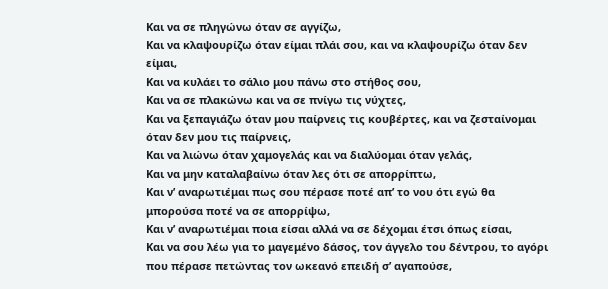Και να σε πληγώνω όταν σε αγγίζω,
Και να κλαψουρίζω όταν είμαι πλάι σου, και να κλαψουρίζω όταν δεν είμαι,
Και να κυλάει το σάλιο μου πάνω στο στήθος σου,
Και να σε πλακώνω και να σε πνίγω τις νύχτες,
Και να ξεπαγιάζω όταν μου παίρνεις τις κουβέρτες, και να ζεσταίνομαι όταν δεν μου τις παίρνεις,
Και να λιώνω όταν χαμογελάς και να διαλύομαι όταν γελάς,
Και να μην καταλαβαίνω όταν λες ότι σε απορρίπτω,
Και ν’ αναρωτιέμαι πως σου πέρασε ποτέ απ’ το νου ότι εγώ θα μπορούσα ποτέ να σε απορρίψω,
Και ν’ αναρωτιέμαι ποια είσαι αλλά να σε δέχομαι έτσι όπως είσαι,
Και να σου λέω για το μαγεμένο δάσος, τον άγγελο του δέντρου, το αγόρι που πέρασε πετώντας τον ωκεανό επειδή σ’ αγαπούσε,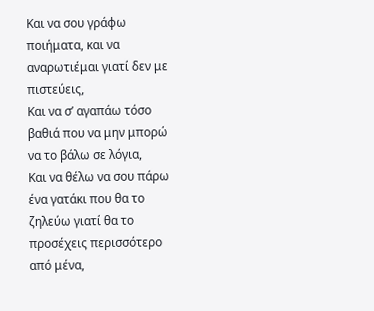Και να σου γράφω ποιήματα, και να αναρωτιέμαι γιατί δεν με πιστεύεις,
Και να σ’ αγαπάω τόσο βαθιά που να μην μπορώ να το βάλω σε λόγια,
Και να θέλω να σου πάρω ένα γατάκι που θα το ζηλεύω γιατί θα το προσέχεις περισσότερο από μένα,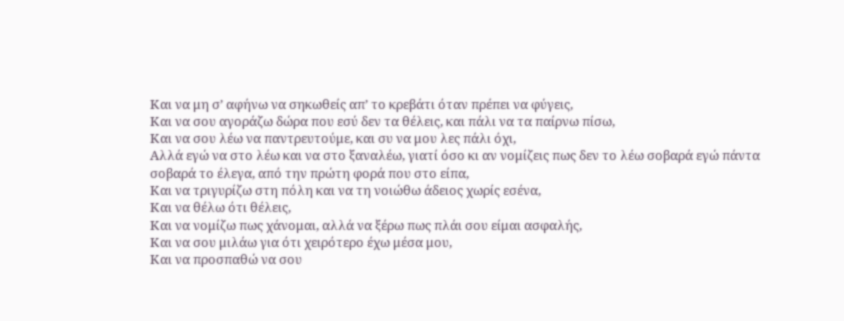Και να μη σ’ αφήνω να σηκωθείς απ’ το κρεβάτι όταν πρέπει να φύγεις,
Και να σου αγοράζω δώρα που εσύ δεν τα θέλεις, και πάλι να τα παίρνω πίσω,
Και να σου λέω να παντρευτούμε, και συ να μου λες πάλι όχι,
Αλλά εγώ να στο λέω και να στο ξαναλέω, γιατί όσο κι αν νομίζεις πως δεν το λέω σοβαρά εγώ πάντα σοβαρά το έλεγα, από την πρώτη φορά που στο είπα,
Και να τριγυρίζω στη πόλη και να τη νοιώθω άδειος χωρίς εσένα,
Και να θέλω ότι θέλεις,
Και να νομίζω πως χάνομαι, αλλά να ξέρω πως πλάι σου είμαι ασφαλής,
Και να σου μιλάω για ότι χειρότερο έχω μέσα μου,
Και να προσπαθώ να σου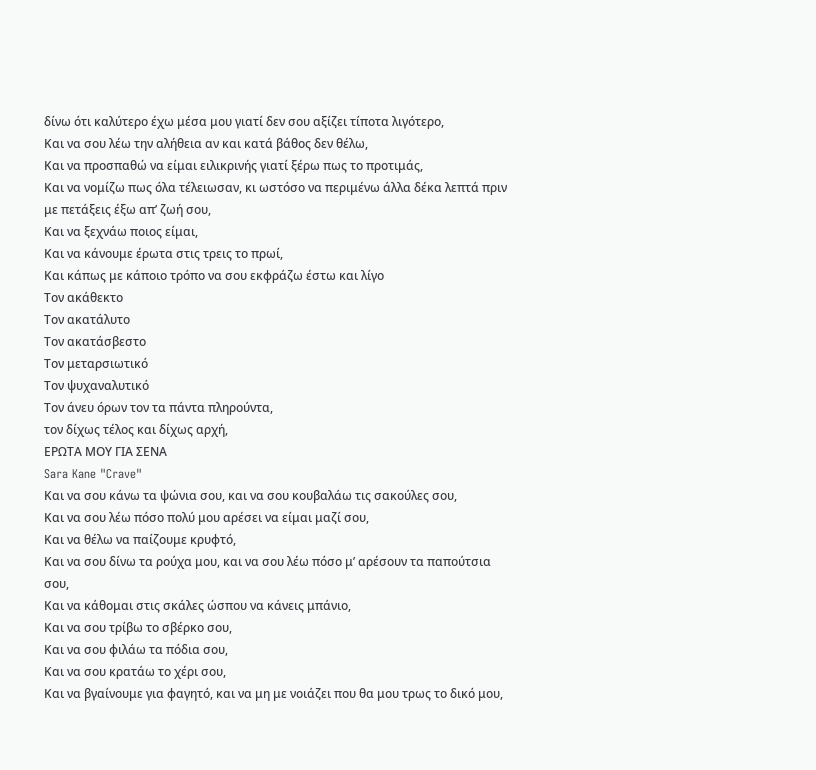δίνω ότι καλύτερο έχω μέσα μου γιατί δεν σου αξίζει τίποτα λιγότερο,
Και να σου λέω την αλήθεια αν και κατά βάθος δεν θέλω,
Και να προσπαθώ να είμαι ειλικρινής γιατί ξέρω πως το προτιμάς,
Και να νομίζω πως όλα τέλειωσαν, κι ωστόσο να περιμένω άλλα δέκα λεπτά πριν με πετάξεις έξω απ’ ζωή σου,
Και να ξεχνάω ποιος είμαι,
Και να κάνουμε έρωτα στις τρεις το πρωί,
Και κάπως με κάποιο τρόπο να σου εκφράζω έστω και λίγο
Τον ακάθεκτο
Τον ακατάλυτο
Τον ακατάσβεστο
Τον μεταρσιωτικό
Τον ψυχαναλυτικό
Τον άνευ όρων τον τα πάντα πληρούντα,
τον δίχως τέλος και δίχως αρχή,
ΕΡΩΤΑ ΜΟΥ ΓΙΑ ΣΕΝΑ
Sara Kane "Crave"
Και να σου κάνω τα ψώνια σου, και να σου κουβαλάω τις σακούλες σου,
Και να σου λέω πόσο πολύ μου αρέσει να είμαι μαζί σου,
Και να θέλω να παίζουμε κρυφτό,
Και να σου δίνω τα ρούχα μου, και να σου λέω πόσο μ’ αρέσουν τα παπούτσια σου,
Και να κάθομαι στις σκάλες ώσπου να κάνεις μπάνιο,
Και να σου τρίβω το σβέρκο σου,
Και να σου φιλάω τα πόδια σου,
Και να σου κρατάω το χέρι σου,
Και να βγαίνουμε για φαγητό, και να μη με νοιάζει που θα μου τρως το δικό μου,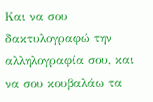Και να σου δακτυλογραφώ την αλληλογραφία σου, και να σου κουβαλάω τα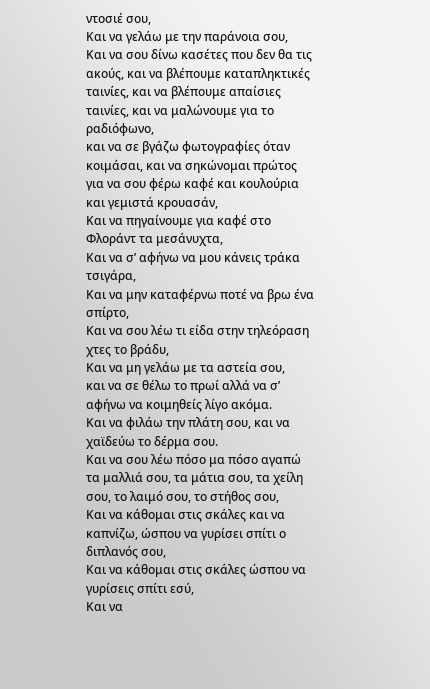ντοσιέ σου,
Και να γελάω με την παράνοια σου,
Και να σου δίνω κασέτες που δεν θα τις ακούς, και να βλέπουμε καταπληκτικές ταινίες, και να βλέπουμε απαίσιες ταινίες, και να μαλώνουμε για το ραδιόφωνο,
και να σε βγάζω φωτογραφίες όταν κοιμάσαι, και να σηκώνομαι πρώτος για να σου φέρω καφέ και κουλούρια και γεμιστά κρουασάν,
Και να πηγαίνουμε για καφέ στο Φλοράντ τα μεσάνυχτα,
Και να σ’ αφήνω να μου κάνεις τράκα τσιγάρα,
Και να μην καταφέρνω ποτέ να βρω ένα σπίρτο,
Και να σου λέω τι είδα στην τηλεόραση χτες το βράδυ,
Και να μη γελάω με τα αστεία σου,
και να σε θέλω το πρωί αλλά να σ’ αφήνω να κοιμηθείς λίγο ακόμα.
Και να φιλάω την πλάτη σου, και να χαϊδεύω το δέρμα σου.
Και να σου λέω πόσο μα πόσο αγαπώ τα μαλλιά σου, τα μάτια σου, τα χείλη σου, το λαιμό σου, το στήθος σου,
Και να κάθομαι στις σκάλες και να καπνίζω, ώσπου να γυρίσει σπίτι ο διπλανός σου,
Και να κάθομαι στις σκάλες ώσπου να γυρίσεις σπίτι εσύ,
Και να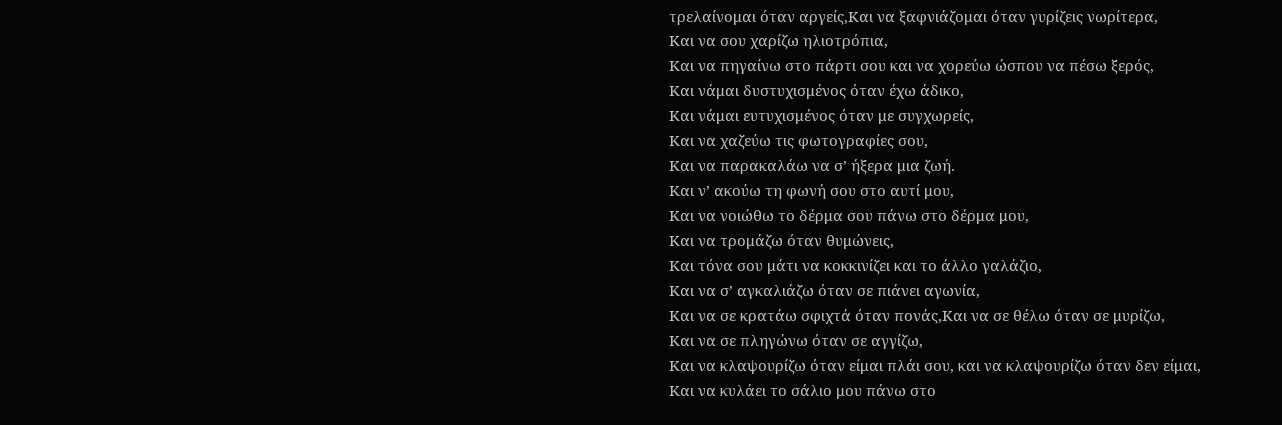τρελαίνομαι όταν αργείς,Και να ξαφνιάζομαι όταν γυρίζεις νωρίτερα,
Και να σου χαρίζω ηλιοτρόπια,
Και να πηγαίνω στο πάρτι σου και να χορεύω ώσπου να πέσω ξερός,
Και νάμαι δυστυχισμένος όταν έχω άδικο,
Και νάμαι ευτυχισμένος όταν με συγχωρείς,
Και να χαζεύω τις φωτογραφίες σου,
Και να παρακαλάω να σ’ ήξερα μια ζωή.
Και ν’ ακούω τη φωνή σου στο αυτί μου,
Και να νοιώθω το δέρμα σου πάνω στο δέρμα μου,
Και να τρομάζω όταν θυμώνεις,
Και τόνα σου μάτι να κοκκινίζει και το άλλο γαλάζιο,
Και να σ’ αγκαλιάζω όταν σε πιάνει αγωνία,
Και να σε κρατάω σφιχτά όταν πονάς,Και να σε θέλω όταν σε μυρίζω,
Και να σε πληγώνω όταν σε αγγίζω,
Και να κλαψουρίζω όταν είμαι πλάι σου, και να κλαψουρίζω όταν δεν είμαι,
Και να κυλάει το σάλιο μου πάνω στο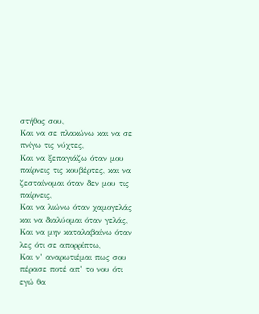στήθος σου,
Και να σε πλακώνω και να σε πνίγω τις νύχτες,
Και να ξεπαγιάζω όταν μου παίρνεις τις κουβέρτες, και να ζεσταίνομαι όταν δεν μου τις παίρνεις,
Και να λιώνω όταν χαμογελάς και να διαλύομαι όταν γελάς,
Και να μην καταλαβαίνω όταν λες ότι σε απορρίπτω,
Και ν’ αναρωτιέμαι πως σου πέρασε ποτέ απ’ το νου ότι εγώ θα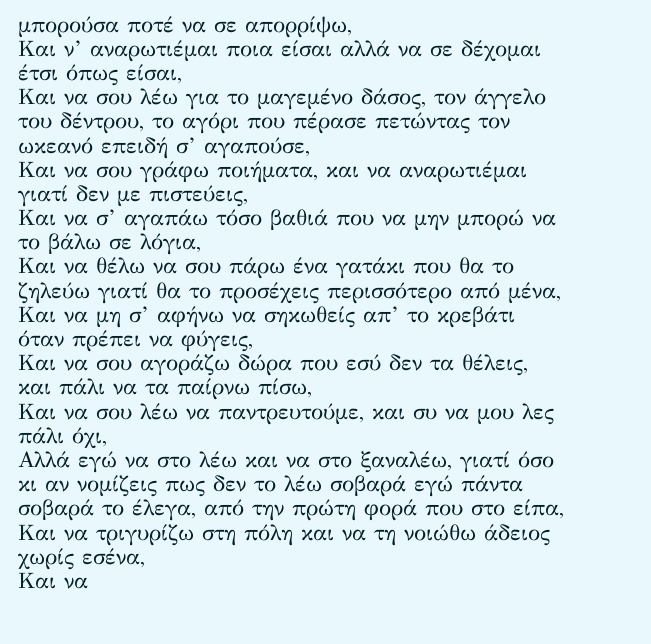μπορούσα ποτέ να σε απορρίψω,
Και ν’ αναρωτιέμαι ποια είσαι αλλά να σε δέχομαι έτσι όπως είσαι,
Και να σου λέω για το μαγεμένο δάσος, τον άγγελο του δέντρου, το αγόρι που πέρασε πετώντας τον ωκεανό επειδή σ’ αγαπούσε,
Και να σου γράφω ποιήματα, και να αναρωτιέμαι γιατί δεν με πιστεύεις,
Και να σ’ αγαπάω τόσο βαθιά που να μην μπορώ να το βάλω σε λόγια,
Και να θέλω να σου πάρω ένα γατάκι που θα το ζηλεύω γιατί θα το προσέχεις περισσότερο από μένα,
Και να μη σ’ αφήνω να σηκωθείς απ’ το κρεβάτι όταν πρέπει να φύγεις,
Και να σου αγοράζω δώρα που εσύ δεν τα θέλεις, και πάλι να τα παίρνω πίσω,
Και να σου λέω να παντρευτούμε, και συ να μου λες πάλι όχι,
Αλλά εγώ να στο λέω και να στο ξαναλέω, γιατί όσο κι αν νομίζεις πως δεν το λέω σοβαρά εγώ πάντα σοβαρά το έλεγα, από την πρώτη φορά που στο είπα,
Και να τριγυρίζω στη πόλη και να τη νοιώθω άδειος χωρίς εσένα,
Και να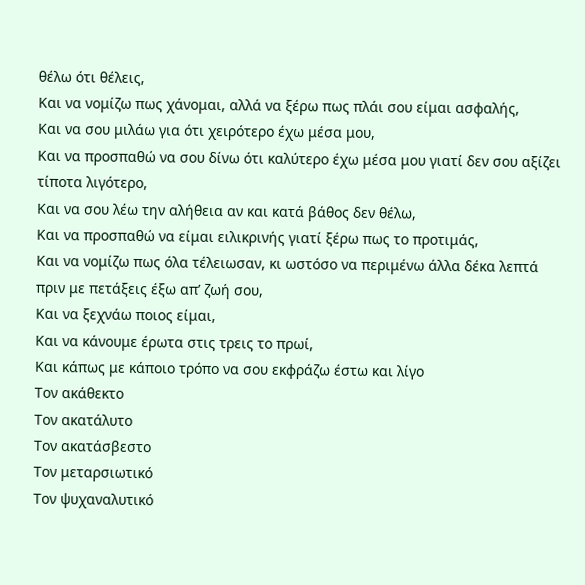θέλω ότι θέλεις,
Και να νομίζω πως χάνομαι, αλλά να ξέρω πως πλάι σου είμαι ασφαλής,
Και να σου μιλάω για ότι χειρότερο έχω μέσα μου,
Και να προσπαθώ να σου δίνω ότι καλύτερο έχω μέσα μου γιατί δεν σου αξίζει τίποτα λιγότερο,
Και να σου λέω την αλήθεια αν και κατά βάθος δεν θέλω,
Και να προσπαθώ να είμαι ειλικρινής γιατί ξέρω πως το προτιμάς,
Και να νομίζω πως όλα τέλειωσαν, κι ωστόσο να περιμένω άλλα δέκα λεπτά πριν με πετάξεις έξω απ’ ζωή σου,
Και να ξεχνάω ποιος είμαι,
Και να κάνουμε έρωτα στις τρεις το πρωί,
Και κάπως με κάποιο τρόπο να σου εκφράζω έστω και λίγο
Τον ακάθεκτο
Τον ακατάλυτο
Τον ακατάσβεστο
Τον μεταρσιωτικό
Τον ψυχαναλυτικό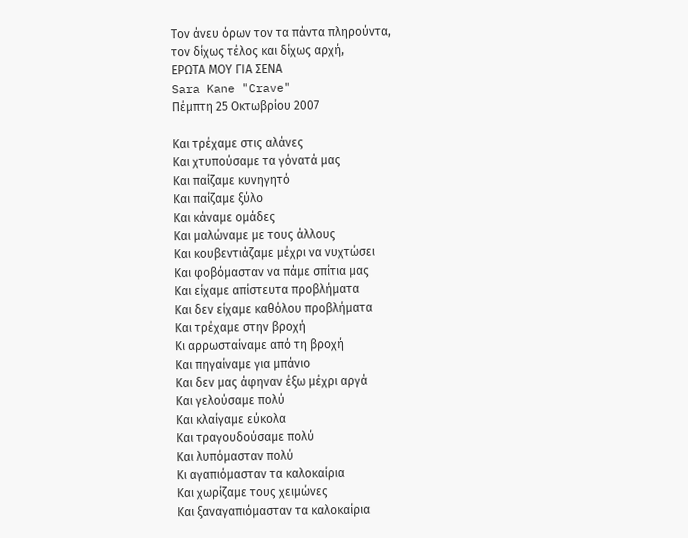Τον άνευ όρων τον τα πάντα πληρούντα,
τον δίχως τέλος και δίχως αρχή,
ΕΡΩΤΑ ΜΟΥ ΓΙΑ ΣΕΝΑ
Sara Kane "Crave"
Πέμπτη 25 Οκτωβρίου 2007

Και τρέχαμε στις αλάνες
Και χτυπούσαμε τα γόνατά μας
Και παίζαμε κυνηγητό
Και παίζαμε ξύλο
Και κάναμε ομάδες
Και μαλώναμε με τους άλλους
Και κουβεντιάζαμε μέχρι να νυχτώσει
Και φοβόμασταν να πάμε σπίτια μας
Και είχαμε απίστευτα προβλήματα
Και δεν είχαμε καθόλου προβλήματα
Και τρέχαμε στην βροχή
Κι αρρωσταίναμε από τη βροχή
Και πηγαίναμε για μπάνιο
Και δεν μας άφηναν έξω μέχρι αργά
Και γελούσαμε πολύ
Και κλαίγαμε εύκολα
Και τραγουδούσαμε πολύ
Και λυπόμασταν πολύ
Κι αγαπιόμασταν τα καλοκαίρια
Και χωρίζαμε τους χειμώνες
Και ξαναγαπιόμασταν τα καλοκαίρια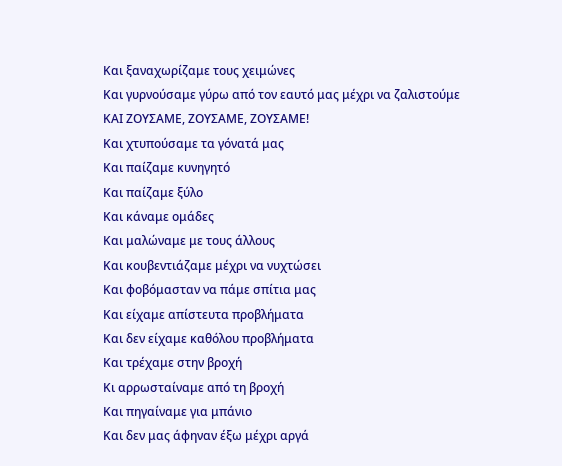Και ξαναχωρίζαμε τους χειμώνες
Και γυρνούσαμε γύρω από τον εαυτό μας μέχρι να ζαλιστούμε
ΚΑΙ ΖΟΥΣΑΜΕ, ΖΟΥΣΑΜΕ, ΖΟΥΣΑΜΕ!
Και χτυπούσαμε τα γόνατά μας
Και παίζαμε κυνηγητό
Και παίζαμε ξύλο
Και κάναμε ομάδες
Και μαλώναμε με τους άλλους
Και κουβεντιάζαμε μέχρι να νυχτώσει
Και φοβόμασταν να πάμε σπίτια μας
Και είχαμε απίστευτα προβλήματα
Και δεν είχαμε καθόλου προβλήματα
Και τρέχαμε στην βροχή
Κι αρρωσταίναμε από τη βροχή
Και πηγαίναμε για μπάνιο
Και δεν μας άφηναν έξω μέχρι αργά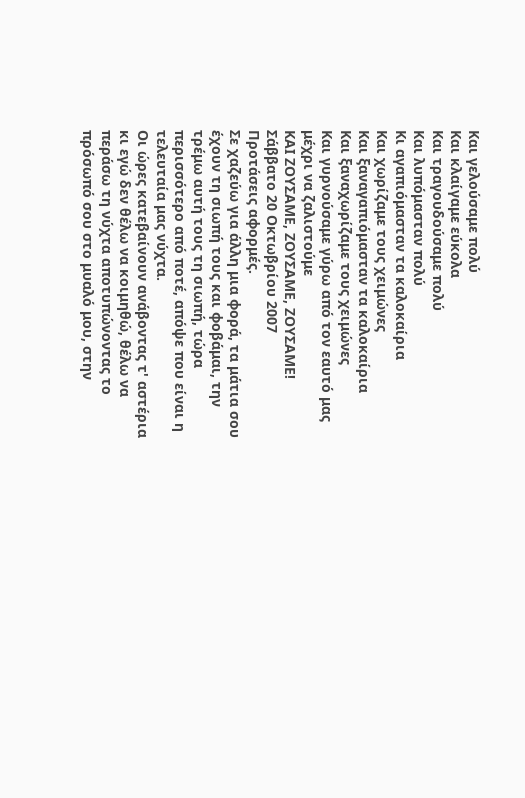Και γελούσαμε πολύ
Και κλαίγαμε εύκολα
Και τραγουδούσαμε πολύ
Και λυπόμασταν πολύ
Κι αγαπιόμασταν τα καλοκαίρια
Και χωρίζαμε τους χειμώνες
Και ξαναγαπιόμασταν τα καλοκαίρια
Και ξαναχωρίζαμε τους χειμώνες
Και γυρνούσαμε γύρω από τον εαυτό μας μέχρι να ζαλιστούμε
ΚΑΙ ΖΟΥΣΑΜΕ, ΖΟΥΣΑΜΕ, ΖΟΥΣΑΜΕ!
Σάββατο 20 Οκτωβρίου 2007
Προτάσεις αφορμές.
Σε χαζεύω για άλλη μια φορά, τα μάτια σου έχουν τη σιωπή τους και φοβάμαι, την τρέμω αυτή τους τη σιωπή, τώρα περισσότερο από ποτέ, απόψε που είναι η τελευταία μας νύχτα.
Οι ώρες κατεβαίνουν ανάβοντας τ' αστέρια κι εγώ δεν θέλω να κοιμηθώ, θέλω να περάσω τη νύχτα αποτυπώνοντας το πρόσωπό σου στο μυαλό μου, στην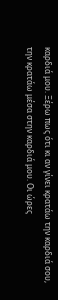καρδιά μου. Ξέρω πως ότι κι αν γίνει κρατάω την καρδιά σου, την κρατάω μέσα στην καρδιά μου. Οι ώρες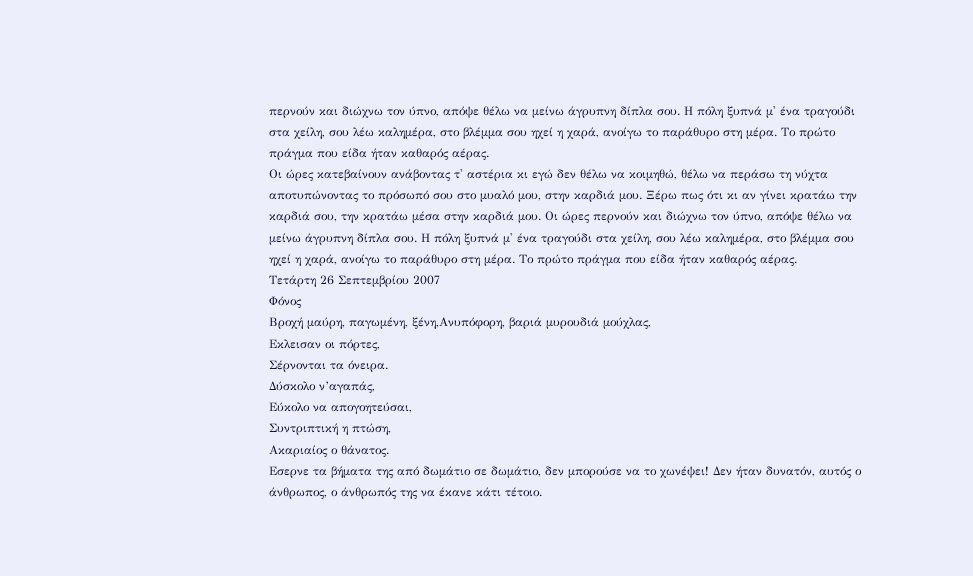περνούν και διώχνω τον ύπνο, απόψε θέλω να μείνω άγρυπνη δίπλα σου. Η πόλη ξυπνά μ' ένα τραγούδι στα χείλη, σου λέω καλημέρα, στο βλέμμα σου ηχεί η χαρά, ανοίγω το παράθυρο στη μέρα. Το πρώτο πράγμα που είδα ήταν καθαρός αέρας.
Οι ώρες κατεβαίνουν ανάβοντας τ' αστέρια κι εγώ δεν θέλω να κοιμηθώ, θέλω να περάσω τη νύχτα αποτυπώνοντας το πρόσωπό σου στο μυαλό μου, στην καρδιά μου. Ξέρω πως ότι κι αν γίνει κρατάω την καρδιά σου, την κρατάω μέσα στην καρδιά μου. Οι ώρες περνούν και διώχνω τον ύπνο, απόψε θέλω να μείνω άγρυπνη δίπλα σου. Η πόλη ξυπνά μ' ένα τραγούδι στα χείλη, σου λέω καλημέρα, στο βλέμμα σου ηχεί η χαρά, ανοίγω το παράθυρο στη μέρα. Το πρώτο πράγμα που είδα ήταν καθαρός αέρας.
Τετάρτη 26 Σεπτεμβρίου 2007
Φόνος
Βροχή μαύρη, παγωμένη, ξένη,Ανυπόφορη, βαριά μυρουδιά μούχλας,
Εκλεισαν οι πόρτες,
Σέρνονται τα όνειρα.
Δύσκολο ν’αγαπάς,
Εύκολο να απογοητεύσαι,
Συντριπτική η πτώση,
Ακαριαίος ο θάνατος.
Εσερνε τα βήματα της από δωμάτιο σε δωμάτιο, δεν μπορούσε να το χωνέψει! Δεν ήταν δυνατόν, αυτός ο άνθρωπος, ο άνθρωπός της να έκανε κάτι τέτοιο.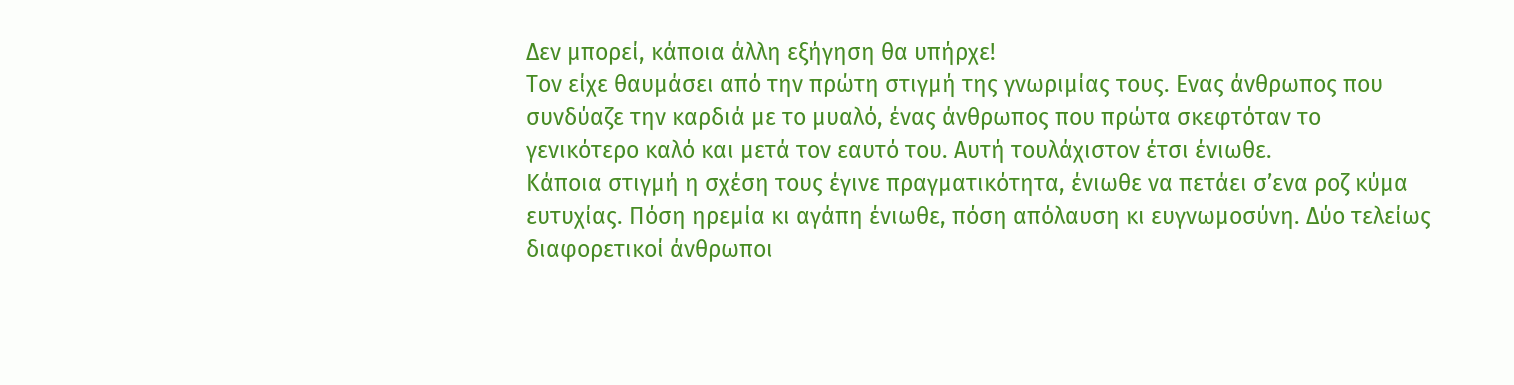Δεν μπορεί, κάποια άλλη εξήγηση θα υπήρχε!
Τον είχε θαυμάσει από την πρώτη στιγμή της γνωριμίας τους. Ενας άνθρωπος που συνδύαζε την καρδιά με το μυαλό, ένας άνθρωπος που πρώτα σκεφτόταν το γενικότερο καλό και μετά τον εαυτό του. Αυτή τουλάχιστον έτσι ένιωθε.
Κάποια στιγμή η σχέση τους έγινε πραγματικότητα, ένιωθε να πετάει σ’ενα ροζ κύμα ευτυχίας. Πόση ηρεμία κι αγάπη ένιωθε, πόση απόλαυση κι ευγνωμοσύνη. Δύο τελείως διαφορετικοί άνθρωποι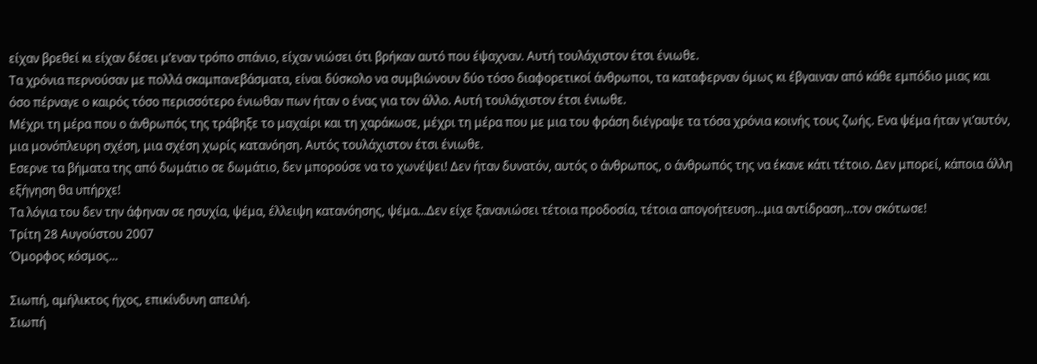είχαν βρεθεί κι είχαν δέσει μ’εναν τρόπο σπάνιο, είχαν νιώσει ότι βρήκαν αυτό που έψαχναν. Αυτή τουλάχιστον έτσι ένιωθε.
Τα χρόνια περνούσαν με πολλά σκαμπανεβάσματα, είναι δύσκολο να συμβιώνουν δύο τόσο διαφορετικοί άνθρωποι, τα καταφερναν όμως κι έβγαιναν από κάθε εμπόδιο μιας και όσο πέρναγε ο καιρός τόσο περισσότερο ένιωθαν πων ήταν ο ένας για τον άλλο. Αυτή τουλάχιστον έτσι ένιωθε.
Μέχρι τη μέρα που ο άνθρωπός της τράβηξε το μαχαίρι και τη χαράκωσε, μέχρι τη μέρα που με μια του φράση διέγραψε τα τόσα χρόνια κοινής τους ζωής. Ενα ψέμα ήταν γι’αυτόν, μια μονόπλευρη σχέση, μια σχέση χωρίς κατανόηση. Αυτός τουλάχιστον έτσι ένιωθε.
Εσερνε τα βήματα της από δωμάτιο σε δωμάτιο, δεν μπορούσε να το χωνέψει! Δεν ήταν δυνατόν, αυτός ο άνθρωπος, ο άνθρωπός της να έκανε κάτι τέτοιο. Δεν μπορεί, κάποια άλλη εξήγηση θα υπήρχε!
Τα λόγια του δεν την άφηναν σε ησυχία, ψέμα, έλλειψη κατανόησης, ψέμα...Δεν είχε ξανανιώσει τέτοια προδοσία, τέτοια απογοήτευση...μια αντίδραση...τον σκότωσε!
Τρίτη 28 Αυγούστου 2007
Όμορφος κόσμος...

Σιωπή, αμήλικτος ήχος, επικίνδυνη απειλή.
Σιωπή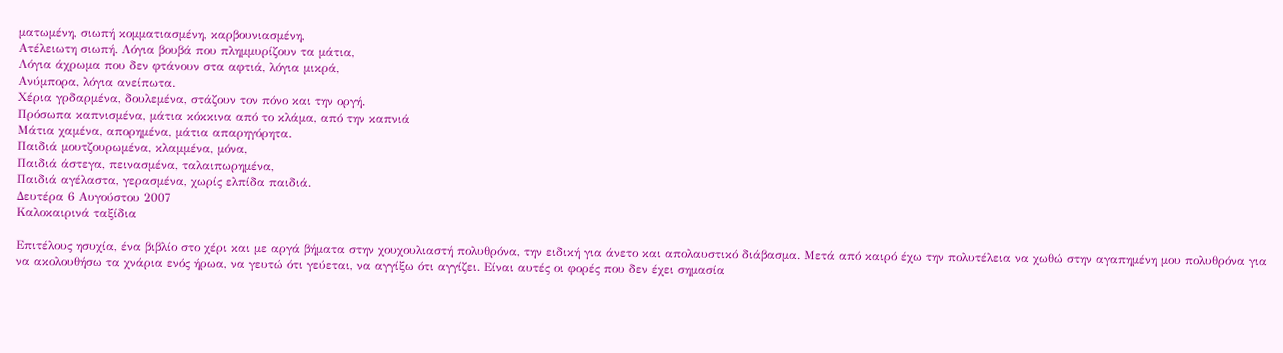ματωμένη, σιωπή κομματιασμένη, καρβουνιασμένη,
Ατέλειωτη σιωπή. Λόγια βουβά που πλημμυρίζουν τα μάτια,
Λόγια άχρωμα που δεν φτάνουν στα αφτιά, λόγια μικρά,
Ανύμπορα, λόγια ανείπωτα.
Χέρια γρδαρμένα, δουλεμένα, στάζουν τον πόνο και την οργή.
Πρόσωπα καπνισμένα, μάτια κόκκινα από το κλάμα, από την καπνιά
Μάτια χαμένα, απορημένα, μάτια απαρηγόρητα.
Παιδιά μουτζουρωμένα, κλαμμένα, μόνα,
Παιδιά άστεγα, πεινασμένα, ταλαιπωρημένα,
Παιδιά αγέλαστα, γερασμένα, χωρίς ελπίδα παιδιά.
Δευτέρα 6 Αυγούστου 2007
Καλοκαιρινά ταξίδια

Επιτέλους ησυχία, ένα βιβλίο στο χέρι και με αργά βήματα στην χουχουλιαστή πολυθρόνα, την ειδική για άνετο και απολαυστικό διάβασμα. Μετά από καιρό έχω την πολυτέλεια να χωθώ στην αγαπημένη μου πολυθρόνα για να ακολουθήσω τα χνάρια ενός ήρωα, να γευτώ ότι γεύεται, να αγγίξω ότι αγγίζει. Είναι αυτές οι φορές που δεν έχει σημασία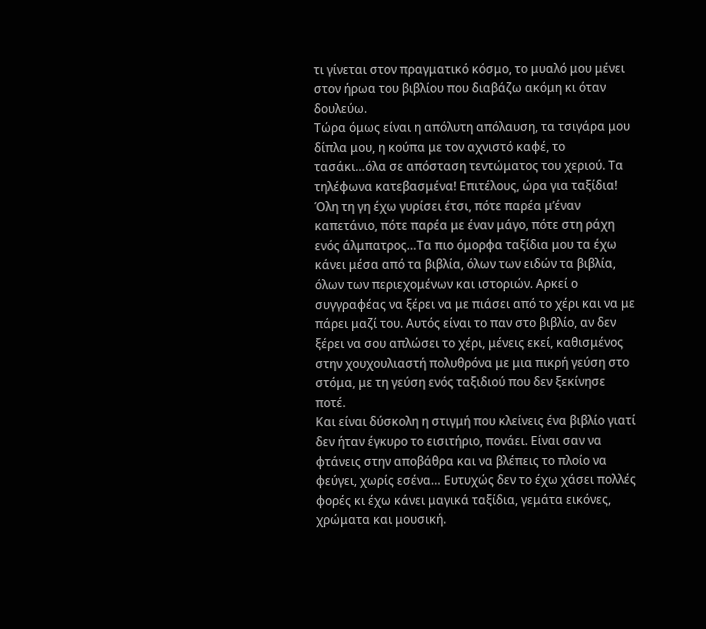τι γίνεται στον πραγματικό κόσμο, το μυαλό μου μένει στον ήρωα του βιβλίου που διαβάζω ακόμη κι όταν δουλεύω.
Τώρα όμως είναι η απόλυτη απόλαυση, τα τσιγάρα μου δίπλα μου, η κούπα με τον αχνιστό καφέ, το τασάκι…όλα σε απόσταση τεντώματος του χεριού. Τα τηλέφωνα κατεβασμένα! Επιτέλους, ώρα για ταξίδια!
Όλη τη γη έχω γυρίσει έτσι, πότε παρέα μ’έναν καπετάνιο, πότε παρέα με έναν μάγο, πότε στη ράχη ενός άλμπατρος…Τα πιο όμορφα ταξίδια μου τα έχω κάνει μέσα από τα βιβλία, όλων των ειδών τα βιβλία, όλων των περιεχομένων και ιστοριών. Αρκεί ο συγγραφέας να ξέρει να με πιάσει από το χέρι και να με πάρει μαζί του. Αυτός είναι το παν στο βιβλίο, αν δεν ξέρει να σου απλώσει το χέρι, μένεις εκεί, καθισμένος στην χουχουλιαστή πολυθρόνα με μια πικρή γεύση στο στόμα, με τη γεύση ενός ταξιδιού που δεν ξεκίνησε ποτέ.
Και είναι δύσκολη η στιγμή που κλείνεις ένα βιβλίο γιατί δεν ήταν έγκυρο το εισιτήριο, πονάει. Είναι σαν να φτάνεις στην αποβάθρα και να βλέπεις το πλοίο να φεύγει, χωρίς εσένα… Ευτυχώς δεν το έχω χάσει πολλές φορές κι έχω κάνει μαγικά ταξίδια, γεμάτα εικόνες, χρώματα και μουσική.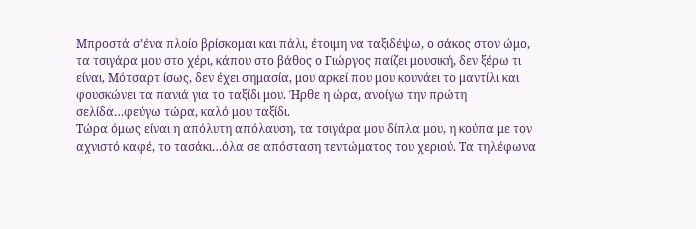Μπροστά σ’ένα πλοίο βρίσκομαι και πάλι, έτοιμη να ταξιδέψω, ο σάκος στον ώμο, τα τσιγάρα μου στο χέρι, κάπου στο βάθος ο Γιώργος παίζει μουσική, δεν ξέρω τι είναι, Μότσαρτ ίσως, δεν έχει σημασία, μου αρκεί που μου κουνάει το μαντίλι και φουσκώνει τα πανιά για το ταξίδι μου. Ήρθε η ώρα, ανοίγω την πρώτη σελίδα…φεύγω τώρα, καλό μου ταξίδι.
Τώρα όμως είναι η απόλυτη απόλαυση, τα τσιγάρα μου δίπλα μου, η κούπα με τον αχνιστό καφέ, το τασάκι…όλα σε απόσταση τεντώματος του χεριού. Τα τηλέφωνα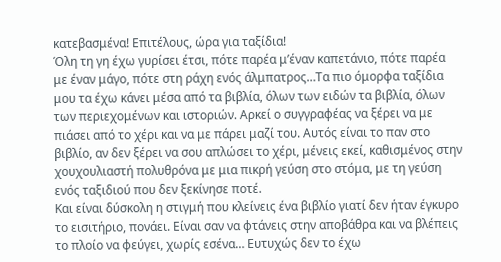κατεβασμένα! Επιτέλους, ώρα για ταξίδια!
Όλη τη γη έχω γυρίσει έτσι, πότε παρέα μ’έναν καπετάνιο, πότε παρέα με έναν μάγο, πότε στη ράχη ενός άλμπατρος…Τα πιο όμορφα ταξίδια μου τα έχω κάνει μέσα από τα βιβλία, όλων των ειδών τα βιβλία, όλων των περιεχομένων και ιστοριών. Αρκεί ο συγγραφέας να ξέρει να με πιάσει από το χέρι και να με πάρει μαζί του. Αυτός είναι το παν στο βιβλίο, αν δεν ξέρει να σου απλώσει το χέρι, μένεις εκεί, καθισμένος στην χουχουλιαστή πολυθρόνα με μια πικρή γεύση στο στόμα, με τη γεύση ενός ταξιδιού που δεν ξεκίνησε ποτέ.
Και είναι δύσκολη η στιγμή που κλείνεις ένα βιβλίο γιατί δεν ήταν έγκυρο το εισιτήριο, πονάει. Είναι σαν να φτάνεις στην αποβάθρα και να βλέπεις το πλοίο να φεύγει, χωρίς εσένα… Ευτυχώς δεν το έχω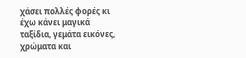χάσει πολλές φορές κι έχω κάνει μαγικά ταξίδια, γεμάτα εικόνες, χρώματα και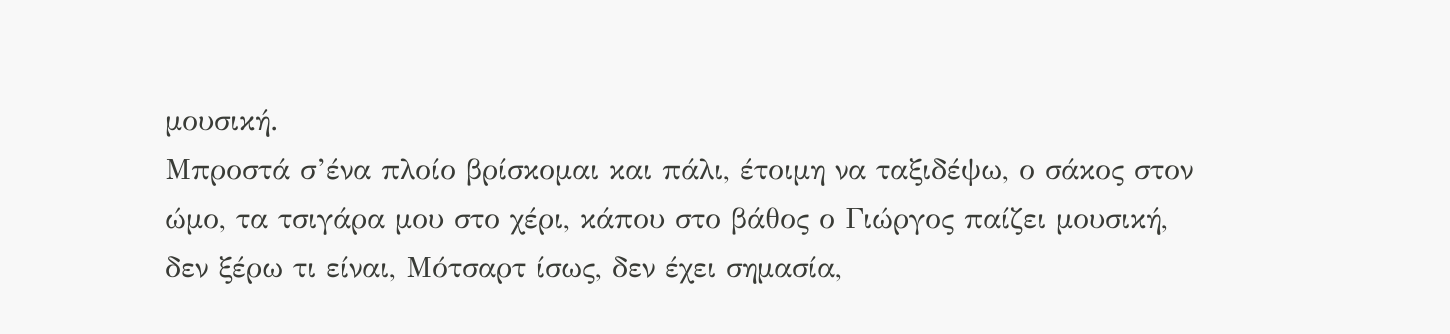μουσική.
Μπροστά σ’ένα πλοίο βρίσκομαι και πάλι, έτοιμη να ταξιδέψω, ο σάκος στον ώμο, τα τσιγάρα μου στο χέρι, κάπου στο βάθος ο Γιώργος παίζει μουσική, δεν ξέρω τι είναι, Μότσαρτ ίσως, δεν έχει σημασία,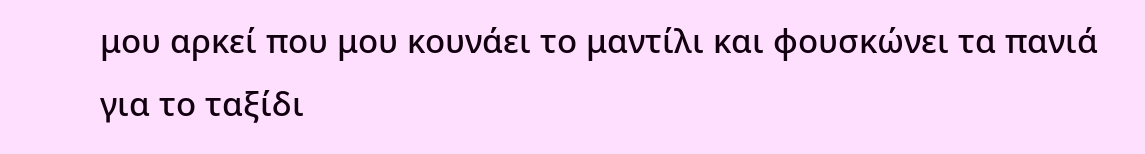μου αρκεί που μου κουνάει το μαντίλι και φουσκώνει τα πανιά για το ταξίδι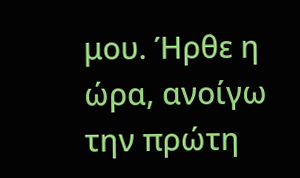μου. Ήρθε η ώρα, ανοίγω την πρώτη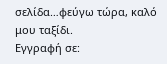σελίδα…φεύγω τώρα, καλό μου ταξίδι.
Εγγραφή σε: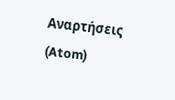Αναρτήσεις (Atom)